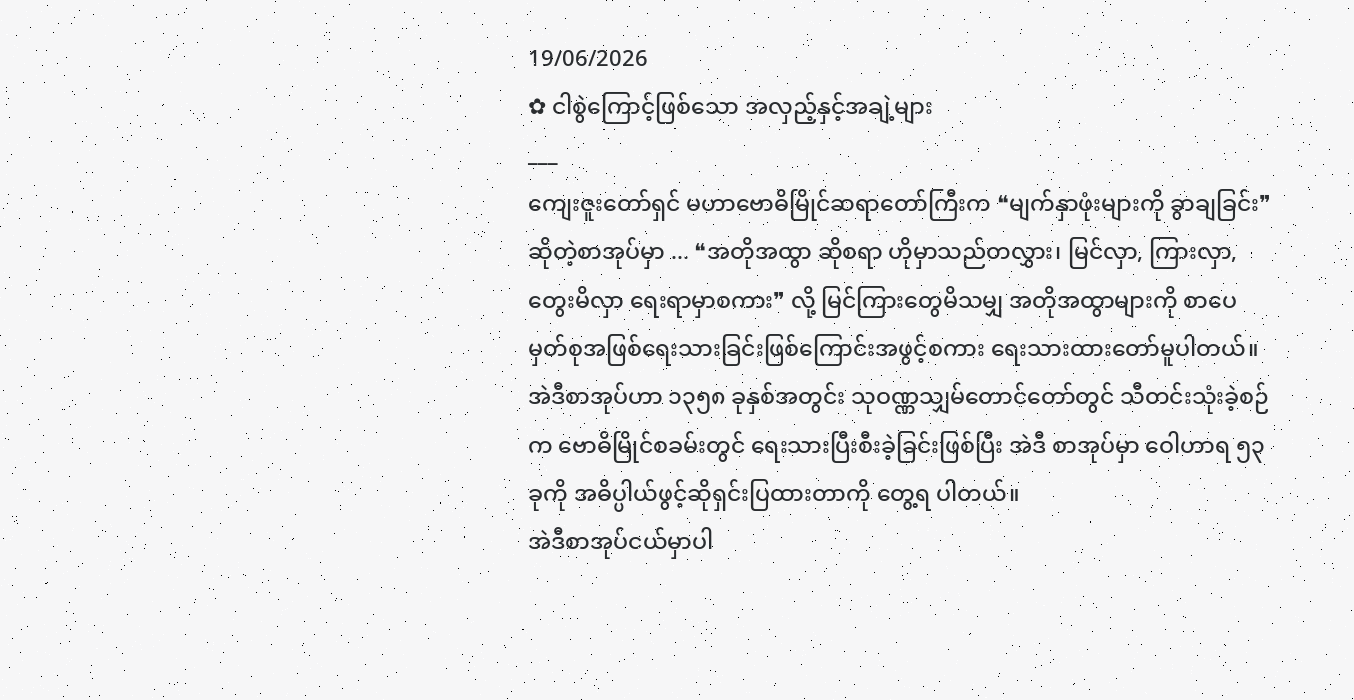19/06/2026
✿ ငါစွဲကြောင့်ဖြစ်သော အလှည့်နှင့်အချဲ့များ
___
ကျေးဇူးတော်ရှင် မဟာဗောဓိမြိုင်ဆရာတော်ကြီးက ❝မျက်နှာဖုံးများကို ခွာချခြင်း❞ဆိုတဲ့စာအုပ်မှာ ... ❝အတိုအထွာ ဆိုစရာ ဟိုမှာသည်တလွှား၊ မြင်လှာ, ကြားလှာ, တွေးမိလှာ ရေးရာမှာစကား❞ လို့ မြင်ကြားတွေမိသမျှ အတိုအထွာများကို စာပေမှတ်စုအဖြစ်ရေးသားခြင်းဖြစ်ကြောင်းအဖွင့်စကား ရေးသားထားတော်မူပါတယ်။
အဲဒီစာအုပ်ဟာ ၁၃၅၈ ခုနှစ်အတွင်း သုဝဏ္ဏသျှမ်တောင်တော်တွင် သီတင်းသုံးခဲ့စဉ်က ဗောဓိမြိုင်စခမ်းတွင် ရေးသားပြီးစီးခဲ့ခြင်းဖြစ်ပြီး အဲဒီ စာအုပ်မှာ ဝေါဟာရ ၅၃ ခုကို အဓိပ္ပါယ်ဖွင့်ဆိုရှင်းပြထားတာကို တွေ့ရ ပါတယ်။
အဲဒီစာအုပ်ငယ်မှာပါ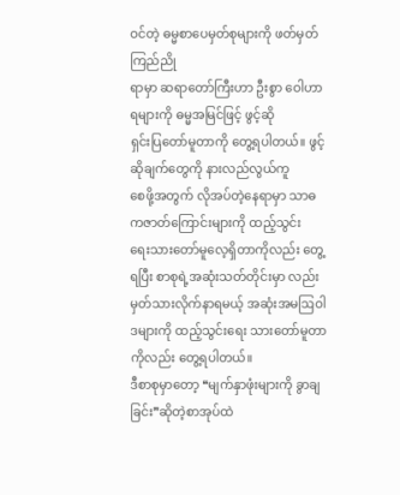ဝင်တဲ့ ဓမ္မစာပေမှတ်စုများကို ဖတ်မှတ် ကြည်ညို
ရာမှာ ဆရာတော်ကြီးဟာ ဦးစွာ ဝေါဟာရများကို ဓမ္မအမြင်ဖြင့် ဖွင့်ဆို
ရှင်းပြတော်မူတာကို တွေ့ရပါတယ်။ ဖွင့်ဆိုချက်တွေကို နားလည်လွယ်ကူ
စေဖို့အတွက် လိုအပ်တဲ့နေရာမှာ သာဓကဇာတ်ကြောင်းများကို ထည့်သွင်း
ရေးသားတော်မူလေ့ရှိတာကိုလည်း တွေ့ရပြီး စာစုရဲ့အဆုံးသတ်တိုင်းမှာ လည်း မှတ်သားလိုက်နာရမယ့် အဆုံးအမဩဝါဒများကို ထည့်သွင်းရေး သားတော်မူတာကိုလည်း တွေ့ရပါတယ်။
ဒီစာစုမှာတော့ ❝မျက်နှာဖုံးများကို ခွာချခြင်း❞ဆိုတဲ့စာအုပ်ထဲ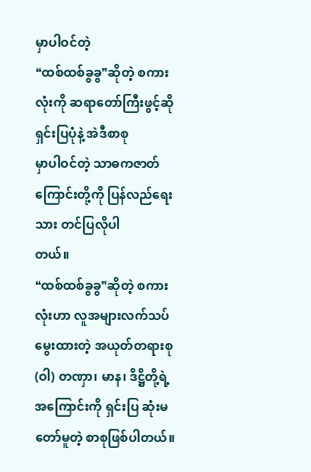မှာပါဝင်တဲ့
❝ထစ်ထစ်ခွခွ❞ဆိုတဲ့ စကားလုံးကို ဆရာတော်ကြီးဖွင့်ဆိုရှင်းပြပုံနဲ့ အဲဒီစာစု
မှာပါဝင်တဲ့ သာဓကဇာတ်ကြောင်းတို့ကို ပြန်လည်ရေးသား တင်ပြလိုပါ
တယ်။
❝ထစ်ထစ်ခွခွ❞ဆိုတဲ့ စကားလုံးဟာ လူအများလက်သပ်မွေးထားတဲ့ အယုတ်တရားစု (ဝါ) တဏှာ၊ မာန၊ ဒိဋ္ဌိတို့ရဲ့အကြောင်းကို ရှင်းပြ ဆုံးမ တော်မူတဲ့ စာစုဖြစ်ပါတယ်။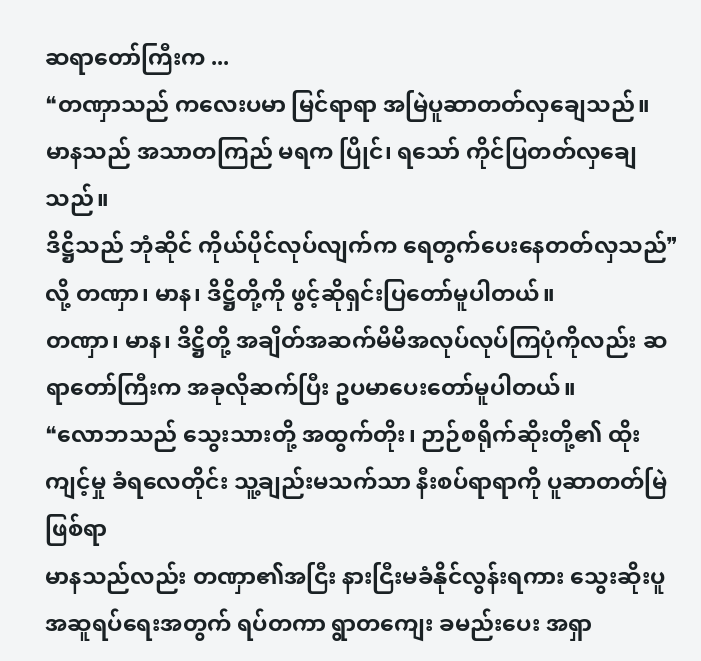ဆရာတော်ကြီးက ...
❝တဏှာသည် ကလေးပမာ မြင်ရာရာ အမြဲပူဆာတတ်လှချေသည်။
မာနသည် အသာတကြည် မရက ပြိုင်၊ ရသော် ကိုင်ပြတတ်လှချေသည်။
ဒိဋ္ဌိသည် ဘုံဆိုင် ကိုယ်ပိုင်လုပ်လျက်က ရေတွက်ပေးနေတတ်လှသည်❞လို့ တဏှာ၊ မာန၊ ဒိဋ္ဌိတို့ကို ဖွင့်ဆိုရှင်းပြတော်မူပါတယ်။
တဏှာ၊ မာန၊ ဒိဋ္ဌိတို့ အချိတ်အဆက်မိမိအလုပ်လုပ်ကြပုံကိုလည်း ဆရာတော်ကြီးက အခုလိုဆက်ပြီး ဥပမာပေးတော်မူပါတယ်။
❝လောဘသည် သွေးသားတို့ အထွက်တိုး၊ ဉာဉ်စရိုက်ဆိုးတို့၏ ထိုး ကျင့်မှု ခံရလေတိုင်း သူ့ချည်းမသက်သာ နီးစပ်ရာရာကို ပူဆာတတ်မြဲ ဖြစ်ရာ
မာနသည်လည်း တဏှာ၏အငြီး နားငြီးမခံနိုင်လွန်းရကား သွေးဆိုးပူ အဆူရပ်ရေးအတွက် ရပ်တကာ ရွာတကျေး ခမည်းပေး အရှာ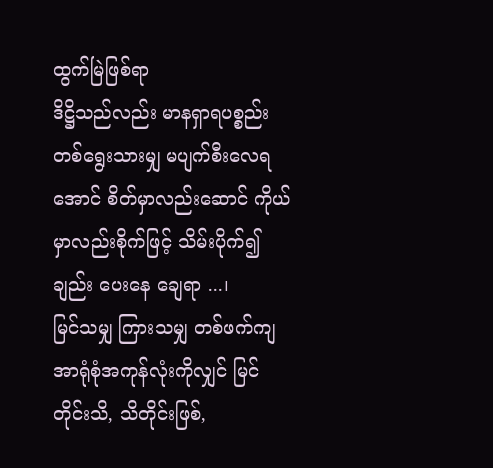ထွက်မြဲဖြစ်ရာ
ဒိဋ္ဌိသည်လည်း မာနရှာရပစ္စည်း တစ်ရွေးသားမျှ မပျက်စီးလေရအောင် စိတ်မှာလည်းဆောင် ကိုယ်မှာလည်းစိုက်ဖြင့် သိမ်းပိုက်၍ချည်း ပေးနေ ချေရာ ...၊
မြင်သမျှ ကြားသမျှ တစ်ဖက်ကျ အာရုံစုံအကုန်လုံးကိုလျှင် မြင် တိုင်းသိ, သိတိုင်းဖြစ်,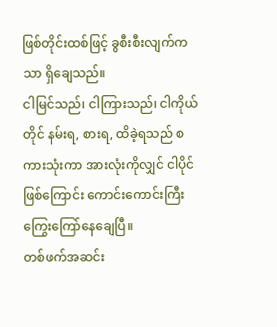ဖြစ်တိုင်းထစ်ဖြင့် ခွစီးစီးလျက်ကသာ ရှိချေသည်။
ငါမြင်သည်၊ ငါကြားသည်၊ ငါကိုယ်တိုင် နမ်းရ, စားရ, ထိခဲ့ရသည် စကားသုံးကာ အားလုံးကိုလျှင် ငါပိုင်ဖြစ်ကြောင်း ကောင်းကောင်းကြီး ကြွေးကြော်နေချေပြီ။
တစ်ဖက်အဆင်း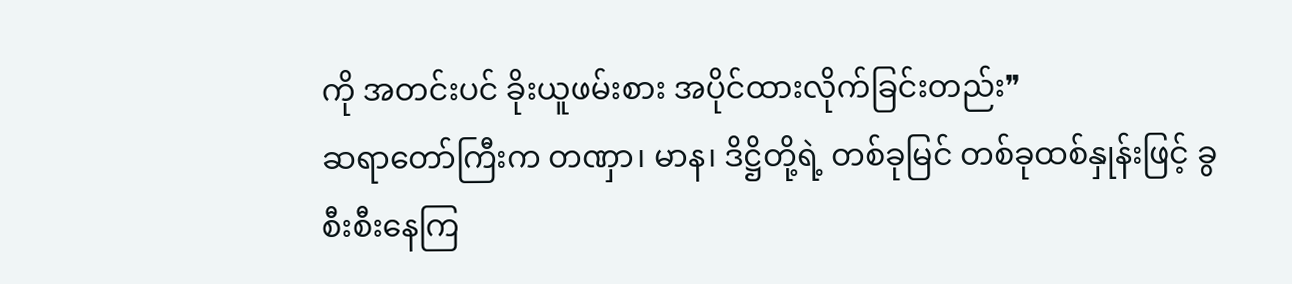ကို အတင်းပင် ခိုးယူဖမ်းစား အပိုင်ထားလိုက်ခြင်းတည်း❞
ဆရာတော်ကြီးက တဏှာ၊ မာန၊ ဒိဋ္ဌိတို့ရဲ့ တစ်ခုမြင် တစ်ခုထစ်နှုန်းဖြင့် ခွစီးစီးနေကြ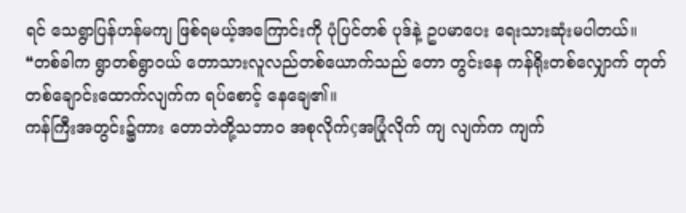ရင် သေရွာပြန်ဟန်မကျ ဖြစ်ရမယ့်အကြောင်းကို ပုံပြင်တစ် ပုဒ်နဲ့ ဥပမာပေး ရေးသားဆုံးမပါတယ်။
❝တစ်ခါက ရွာတစ်ရွာဝယ် တောသားလူလည်တစ်ယောက်သည် တော တွင်းနေ ကန်ရိုးတစ်လျှောက် တုတ်တစ်ချောင်းထောက်လျက်က ရပ်စောင့် နေချေ၏။
ကန်ကြီးအတွင်း၌ကား တောဘဲတို့သဘာဝ အစုလိုက်çအပြုံလိုက် ကျ လျက်က ကျက်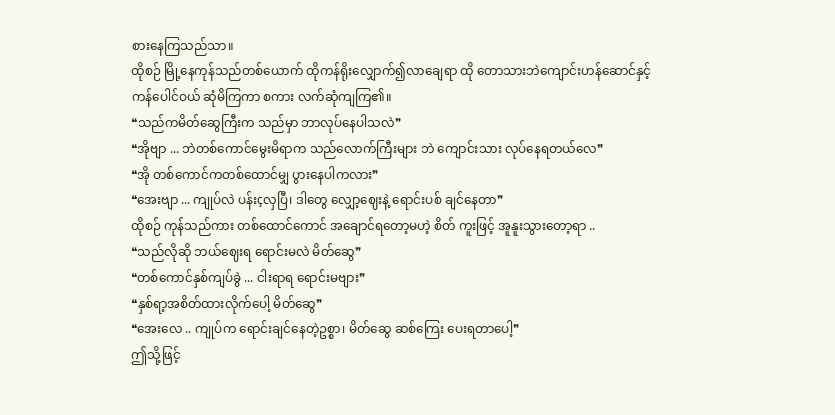စားနေကြသည်သာ။
ထိုစဉ် မြို့နေကုန်သည်တစ်ယောက် ထိုကန်ရိုးလျှောက်၍လာချေရာ ထို တောသားဘဲကျောင်းဟန်ဆောင်နှင့် ကန်ပေါင်ဝယ် ဆုံမိကြကာ စကား လက်ဆုံကျကြ၏။
❝သည်ကမိတ်ဆွေကြီးက သည်မှာ ဘာလုပ်နေပါသလဲ❞
❝အိုဗျာ ... ဘဲတစ်ကောင်မွေးမိရာက သည်လောက်ကြီးများ ဘဲ ကျောင်းသား လုပ်နေရတယ်လေ❞
❝အို တစ်ကောင်ကတစ်ထောင်မျှ ပွားနေပါကလား❞
❝အေးဗျာ ... ကျုပ်လဲ ပန်းçလှပြီ၊ ဒါတွေ လျှော့ဈေးနဲ့ ရောင်းပစ် ချင်နေတာ❞
ထိုစဉ် ကုန်သည်ကား တစ်ထောင်ကောင် အချောင်ရတော့မဟဲ့ စိတ် ကူးဖြင့် အူနူးသွားတော့ရာ ..
❝သည်လိုဆို ဘယ်ဈေးရ ရောင်းမလဲ မိတ်ဆွေ❞
❝တစ်ကောင်နှစ်ကျပ်ခွဲ ... ငါးရာရ ရောင်းမဗျား❞
❝နှစ်ရာ့အစိတ်ထားလိုက်ပေါ့ မိတ်ဆွေ❞
❝အေးလေ .. ကျုပ်က ရောင်းချင်နေတဲ့ဥစ္စာ၊ မိတ်ဆွေ ဆစ်ကြေး ပေးရတာပေါ့❞
ဤသို့ဖြင့်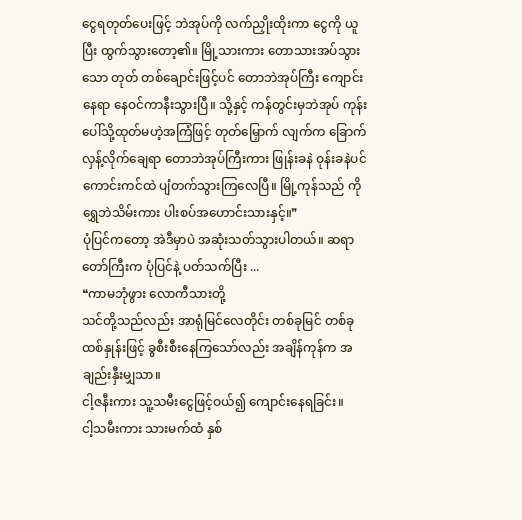ငွေရတုတ်ပေးဖြင့် ဘဲအုပ်ကို လက်ညှိုးထိုးကာ ငွေကို ယူပြီး ထွက်သွားတော့၏။ မြို့သားကား တောသားအပ်သွားသော တုတ် တစ်ချောင်းဖြင့်ပင် တောဘဲအုပ်ကြီး ကျောင်းနေရာ နေဝင်ကာနီးသွားပြီ။ သို့နှင့် ကန်တွင်းမှဘဲအုပ် ကုန်းပေါ်သို့ထုတ်မဟဲ့အကြံဖြင့် တုတ်မြှောက် လျက်က ခြောက်လှန့်လိုက်ချေရာ တောဘဲအုပ်ကြီးကား ဖြုန်းခနဲ ဝုန်းခနဲပင် ကောင်းကင်ထဲ ပျံတက်သွားကြလေပြီ။ မြို့ကုန်သည် ကိုရွှေဘဲသိမ်းကား ပါးစပ်အဟောင်းသားနှင့်။❞
ပုံပြင်ကတော့ အဲဒီမှာပဲ အဆုံးသတ်သွားပါတယ်။ ဆရာတော်ကြီးက ပုံပြင်နဲ့ ပတ်သက်ပြီး ...
❝ကာမဘုံဖွား လောကီသားတို့
သင်တို့သည်လည်း အာရုံမြင်လေတိုင်း တစ်ခုမြင် တစ်ခုထစ်နှုန်းဖြင့် ခွစီးစီးနေကြသော်လည်း အချိန်ကုန်က အချည်းနှီးမျှသာ။
ငါ့ဇနီးကား သူ့သမီးငွေဖြင့်ဝယ်၍ ကျောင်းနေရခြင်း။
ငါ့သမီးကား သားမက်ထံ နှစ်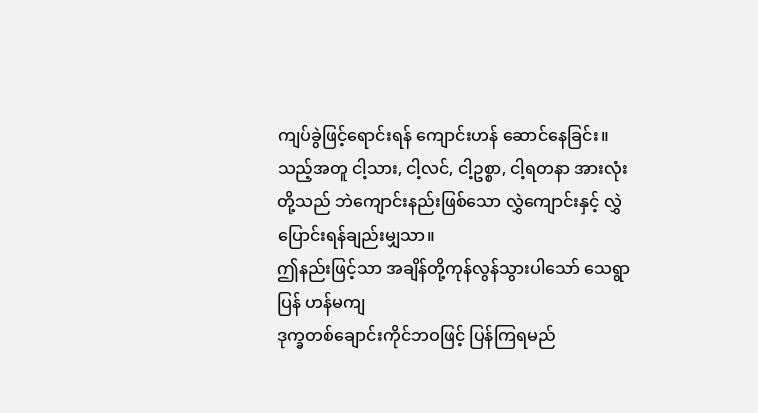ကျပ်ခွဲဖြင့်ရောင်းရန် ကျောင်းဟန် ဆောင်နေခြင်း။
သည့်အတူ ငါ့သား, ငါ့လင်, ငါ့ဥစ္စာ, ငါ့ရတနာ အားလုံးတို့သည် ဘဲကျောင်းနည်းဖြစ်သော လွှဲကျောင်းနှင့် လွှဲပြောင်းရန်ချည်းမျှသာ။
ဤနည်းဖြင့်သာ အချိန်တို့ကုန်လွန်သွားပါသော် သေရွာပြန် ဟန်မကျ
ဒုက္ခတစ်ချောင်းကိုင်ဘဝဖြင့် ပြန်ကြရမည်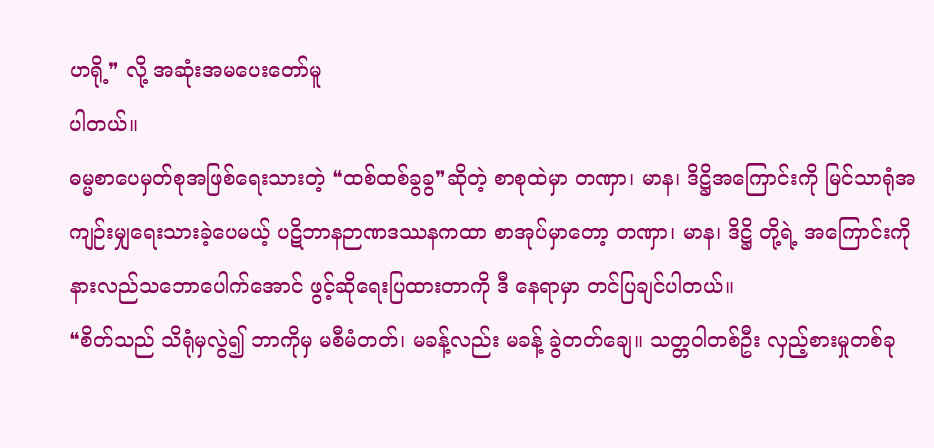ဟရို့❞ လို့ အဆုံးအမပေးတော်မူ
ပါတယ်။
ဓမ္မစာပေမှတ်စုအဖြစ်ရေးသားတဲ့ ❝ထစ်ထစ်ခွခွ❞ဆိုတဲ့ စာစုထဲမှာ တဏှာ၊ မာန၊ ဒိဋ္ဌိအကြောင်းကို မြင်သာရုံအကျဉ်းမျှရေးသားခဲ့ပေမယ့် ပဋိဘာနဉာဏဒဿနကထာ စာအုပ်မှာတော့ တဏှာ၊ မာန၊ ဒိဋ္ဌိ တို့ရဲ့ အကြောင်းကို နားလည်သဘောပေါက်အောင် ဖွင့်ဆိုရေးပြထားတာကို ဒီ နေရာမှာ တင်ပြချင်ပါတယ်။
❝စိတ်သည် သိရုံမှလွဲ၍ ဘာကိုမှ မစီမံတတ်၊ မခန့်လည်း မခန့် ခွဲတတ်ချေ။ သတ္တဝါတစ်ဦး လှည့်စားမှုတစ်ခု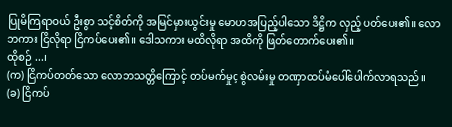ပြုမိကြရာဝယ် ဦးစွာ သင့်စိတ်ကို အမြင်မှားယွင်းမှု မောဟအပြည့်ပါသော ဒိဋ္ဌိက လှည့် ပတ်ပေး၏။ လောဘကား ငြိလိုရာ ငြိကပ်ပေး၏။ ဒေါသကား မထိလိုရာ အထိကို ဖြတ်တောက်ပေး၏။
ထိုစဉ် ...၊
(က) ငြိကပ်တတ်သော လောဘသတ္တိကြောင့် တပ်မက်မှုç စွဲလမ်းမှု တဏှာထပ်မံပေါ်ပေါက်လာရသည်။
(ခ) ငြိကပ်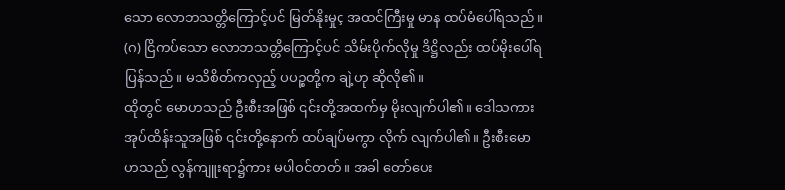သော လောဘသတ္တိကြောင့်ပင် မြတ်နိုးမှုç အထင်ကြီးမှု မာန ထပ်မံပေါ်ရသည်။
(ဂ) ငြိကပ်သော လောဘသတ္တိကြောင့်ပင် သိမ်းပိုက်လိုမှု ဒိဋ္ဌိလည်း ထပ်မိုးပေါ်ရပြန်သည်။ မသိစိတ်ကလှည့် ပပဉ္စတို့က ချဲ့ဟု ဆိုလို၏။
ထိုတွင် မောဟသည် ဦးစီးအဖြစ် ၎င်းတို့အထက်မှ မိုးလျက်ပါ၏။ ဒေါသကား အုပ်ထိန်းသူအဖြစ် ၎င်းတို့နောက် ထပ်ချပ်မကွာ လိုက် လျက်ပါ၏။ ဦးစီးမောဟသည် လွန်ကျူးရာ၌ကား မပါဝင်တတ်။ အခါ တော်ပေး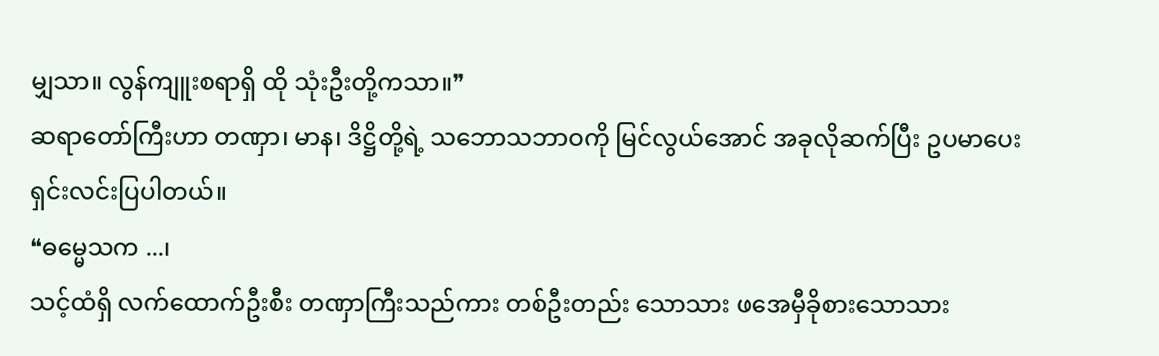မျှသာ။ လွန်ကျူးစရာရှိ ထို သုံးဦးတို့ကသာ။❞
ဆရာတော်ကြီးဟာ တဏှာ၊ မာန၊ ဒိဋ္ဌိတို့ရဲ့ သဘောသဘာဝကို မြင်လွယ်အောင် အခုလိုဆက်ပြီး ဥပမာပေး ရှင်းလင်းပြပါတယ်။
❝ဓမ္မေသက ...၊
သင့်ထံရှိ လက်ထောက်ဦးစီး တဏှာကြီးသည်ကား တစ်ဦးတည်း သောသား ဖအေမှီခိုစားသောသား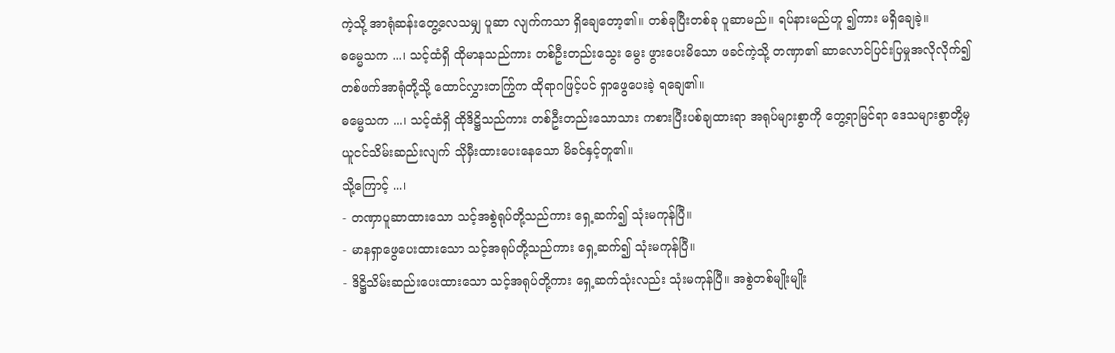ကဲ့သို့ အာရုံဆန်းတွေ့လေသမျှ ပူဆာ လျက်ကသာ ရှိချေတော့၏။ တစ်ခုပြီးတစ်ခု ပူဆာမည်။ ရပ်နားမည်ဟူ ၍ကား မရှိချေခဲ့။
ဓမ္မေသက ...၊ သင့်ထံရှိ ထိုမာနသည်ကား တစ်ဦးတည်းသွေး မွေး ဖွားပေးမိသော ဖခင်ကဲ့သို့ တဏှာ၏ ဆာလောင်ပြင်းပြမှုအလိုလိုက်၍ တစ်ဖက်အာရုံတို့သို့ ထောင်လွှားတက်ြွက ထိုရာဂဖြင့်ပင် ရှာဖွေပေးခဲ့ ရချေ၏။
ဓမ္မေသက ...၊ သင့်ထံရှိ ထိုဒိဋ္ဌိသည်ကား တစ်ဦးတည်းသောသား ကစားပြီးပစ်ချထားရာ အရုပ်များစွာကို တွေ့ရာမြင်ရာ ဒေသများစွာတို့မှ ယူငင်သိမ်းဆည်းလျက် သိုမှီးထားပေးနေသော မိခင်နှင့်တူ၏။
သို့ကြောင့် ...၊
- တဏှာပူဆာထားသော သင့်အစွဲရုပ်တို့သည်ကား ရှေ့ဆက်၍ သုံးမကုန်ပြီ။
- မာနရှာဖွေပေးထားသော သင့်အရုပ်တို့သည်ကား ရှေ့ဆက်၍ သုံးမကုန်ပြီ။
- ဒိဋ္ဌိသိမ်းဆည်းပေးထားသော သင့်အရုပ်တို့ကား ရှေ့ဆက်သုံးလည်း သုံးမကုန်ပြီ။ အစွဲတစ်မျိုးမျိုး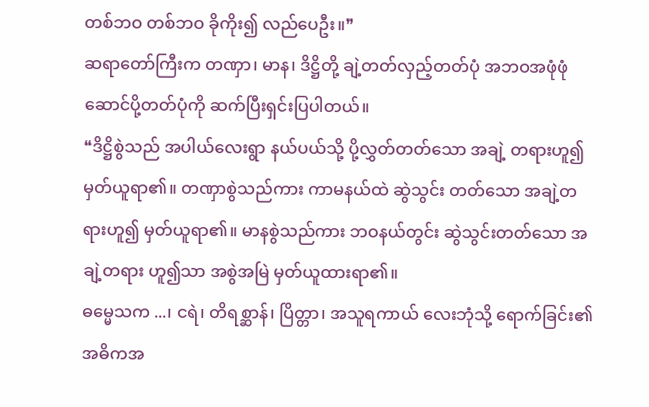တစ်ဘဝ တစ်ဘဝ ခိုကိုး၍ လည်ပေဦး။❞
ဆရာတော်ကြီးက တဏှာ၊ မာန၊ ဒိဋ္ဌိတို့ ချဲ့တတ်လှည့်တတ်ပုံ အဘဝအဖုံဖုံ ဆောင်ပို့တတ်ပုံကို ဆက်ပြီးရှင်းပြပါတယ်။
❝ဒိဋ္ဌိစွဲသည် အပါယ်လေးရွာ နယ်ပယ်သို့ ပို့လွှတ်တတ်သော အချဲ့ တရားဟူ၍ မှတ်ယူရာ၏။ တဏှာစွဲသည်ကား ကာမနယ်ထဲ ဆွဲသွင်း တတ်သော အချဲ့တရားဟူ၍ မှတ်ယူရာ၏။ မာနစွဲသည်ကား ဘဝနယ်တွင်း ဆွဲသွင်းတတ်သော အချဲ့တရား ဟူ၍သာ အစွဲအမြဲ မှတ်ယူထားရာ၏။
ဓမ္မေသက ...၊ ငရဲ၊ တိရစ္ဆာန်၊ ပြိတ္တာ၊ အသူရကာယ် လေးဘုံသို့ ရောက်ခြင်း၏ အဓိကအ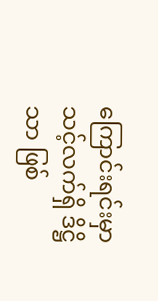ကြောင်းရင်းမှာ သင့်လက်ရှိ ဒိဋ္ဌိသာ ဖြစ်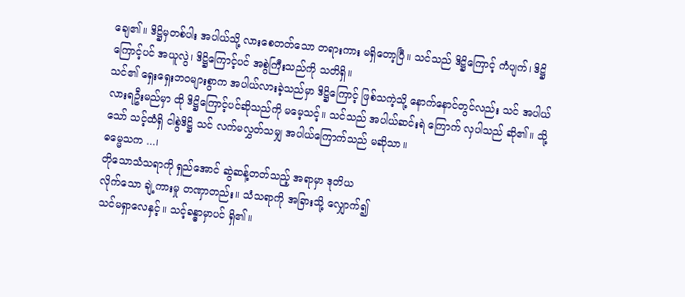ချေ၏။ ဒိဋ္ဌိမှတစ်ပါး အပါယ်သို့ လားစေတတ်သော တရားကား မရှိတော့ပြီ။ သင်သည် ဒိဋ္ဌိကြောင့် ကံပျက်၊ ဒိဋ္ဌိကြောင့်ပင် အယူလွဲ၊ ဒိဋ္ဌိကြောင့်ပင် အစွဲကြီးသည်ကို သတိရှိ။
သင်၏ ရှေးရှေးဘဝများစွာက အပါယ်လားခဲ့သည်မှာ ဒိဋ္ဌိကြောင့် ဖြစ်သကဲ့သို့ နောက်နောင်တွင်လည်း သင် အပါယ်လားရဦးမည်မှာ ထို ဒိဋ္ဌိကြောင့်ပင်ဆိုသည်ကို မမေ့သင့်။ သင်သည် အပါယ်ဆင်းရဲ ကြောက် လှပါသည် ဆို၏။ သို့သော် သင့်ထံရှိ ငါစွဲဒိဋ္ဌိ သင် လက်မလွှတ်သမျှ အပါယ်ကြောက်သည် မဆိုသာ။
ဓမ္မေသက ...၊
တိုသောသံသရာကို ရှည်အောင် ဆွဲဆန့်တတ်သည့် အရာမှာ ဒုတိယ
လိုက်သော ချဲ့ကားမှု တဏှာတည်း။ သံသရာကို အခြားသို့ လျှောက်၍
သင်မရှာလေနှင့်။ သင့်ခန္ဓာမှာပင် ရှိ၏။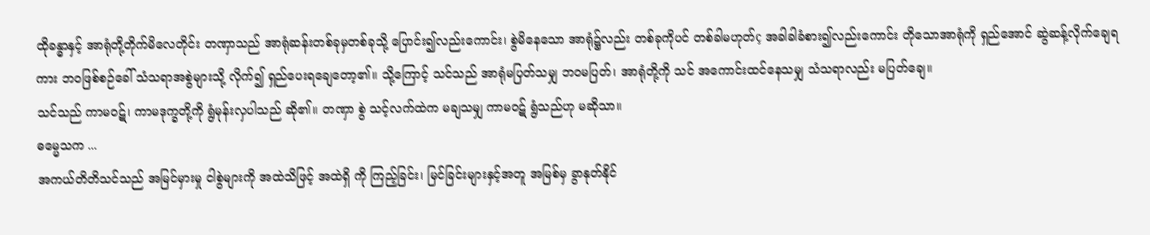ထိုခန္ဓာနှင့် အာရုံတို့တိုက်မိလေတိုင်း တဏှာသည် အာရုံဆန်းတစ်ခုမှတစ်ခုသို့ ပြောင်း၍လည်းကောင်း၊ စွဲမိနေသော အာရုံ၌လည်း တစ်ခုကိုပင် တစ်ခါမဟုတ်ç အခါခါခံစား၍လည်းကောင်း တိုသောအာရုံကို ရှည်အောင် ဆွဲဆန့်လိုက်ချေရကား ဘဝဖြစ်စဉ်ခေါ် သံသရာအစွဲများသို့ လိုက်၍ ရှည်ပေးရချေတော့၏။ သို့ကြောင့် သင်သည် အာရုံမပြတ်သမျှ ဘဝမပြတ်၊ အာရုံတို့ကို သင် အကောင်းထင်နေသမျှ သံသရာလည်း မပြတ်ချေ။
သင်သည် ကာမဝဋ်၊ ကာမဒုက္ခတို့ကို ရွံမုန်းလှပါသည် ဆို၏။ တဏှာ စွဲ သင့်လက်ထဲက မချသမျှ ကာမဝဋ် ရွံသည်ဟု မဆိုသာ။
ဓမ္မေသက ...
အကယ်တိတိသင်သည် အမြင်မှားမှု ငါစွဲများကို အထဲသိဖြင့် အထဲရှိ ကို ကြည့်ခြင်း၊ မြင်ခြင်းများနှင့်အတူ အမြစ်မှ ခွာနုတ်နိုင်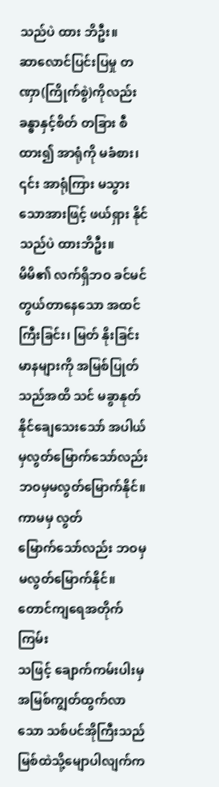သည်ပဲ ထား ဘိဦး။
ဆာလောင်ပြင်းပြမှု တဏှာ(ကြိုက်စွဲ)ကိုလည်း ခန္ဓာနှင့်စိတ် တခြား စီထား၍ အာရုံကို မခံစား၊ ၎င်း အာရုံကြား မသွားသောအားဖြင့် ဖယ်ရှား နိုင်သည်ပဲ ထားဘိဦး။
မိမိ၏ လက်ရှိဘဝ ခင်မင်တွယ်တာနေသော အထင်ကြီးခြင်း၊ မြတ် နိုးခြင်း မာနများကို အမြစ်ပြုတ်သည်အထိ သင် မခွာနုတ်နိုင်ချေသေးသော် အပါယ်မှလွတ်မြောက်သော်လည်း ဘဝမှမလွတ်မြောက်နိုင်။ ကာမမှ လွတ်
မြောက်သော်လည်း ဘဝမှမလွတ်မြောက်နိုင်။ တောင်ကျရေအတိုက်ကြမ်း
သဖြင့် ချောက်ကမ်းပါးမှ အမြစ်ကျွတ်ထွက်လာသော သစ်ပင်အိုကြီးသည် မြစ်ထဲသို့မျောပါလျက်က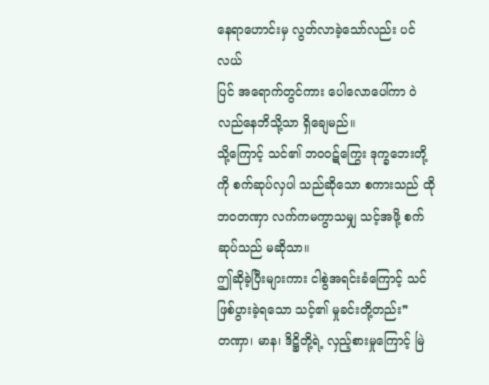နေရာဟောင်းမှ လွတ်လာခဲ့သော်လည်း ပင်လယ်
ပြင် အရောက်တွင်ကား ပေါလောပေါ်ကာ ဝဲလည်နေဘိသို့သာ ရှိချေမည်။
သို့ကြောင့် သင်၏ ဘဝဝဋ်ကြွေး ဒုက္ခဘေးတို့ကို စက်ဆုပ်လှပါ သည်ဆိုသော စကားသည် ထိုဘဝတဏှာ လက်ကမကွာသမျှ သင့်အဖို့ စက်ဆုပ်သည် မဆိုသာ။
ဤဆိုခဲ့ပြီးများကား ငါစွဲအရင်းခံကြောင့် သင်ဖြစ်ပွားခဲ့ရသော သင့်၏ မှုခင်းတို့တည်း❞
တဏှာ၊ မာန၊ ဒိဋ္ဌိတို့ရဲ့ လှည့်စားမှုကြောင့် မြဲ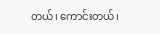တယ်၊ ကောင်းတယ်၊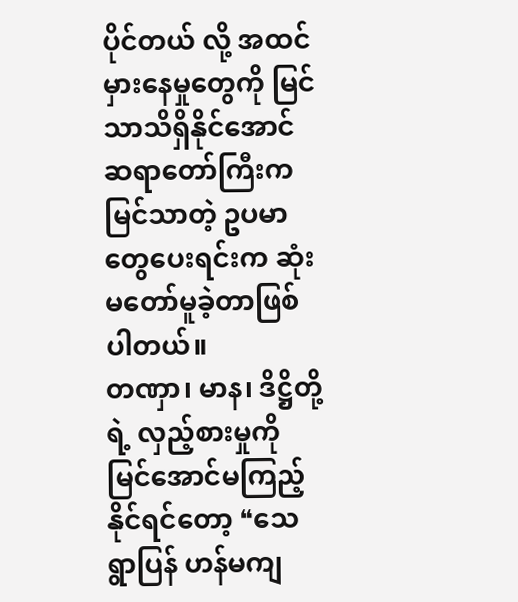ပိုင်တယ် လို့ အထင်မှားနေမှုတွေကို မြင်သာသိရှိနိုင်အောင် ဆရာတော်ကြီးက မြင်သာတဲ့ ဥပမာတွေပေးရင်းက ဆုံးမတော်မူခဲ့တာဖြစ်ပါတယ်။
တဏှာ၊ မာန၊ ဒိဋ္ဌိတို့ရဲ့ လှည့်စားမှုကို မြင်အောင်မကြည့်နိုင်ရင်တော့ ❝သေရွာပြန် ဟန်မကျ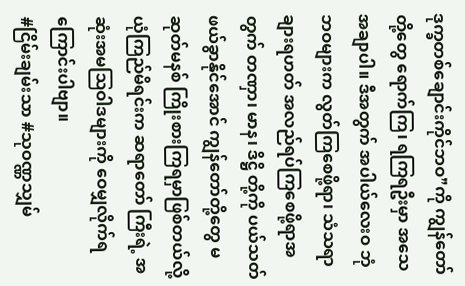ဒုက္ခတစ်ချောင်းကိုင်ဘဝ❞ကို ကျွန်တော်တို့တွေ ရောက်ကြ၊ ရကြရဦးမှာ အသေအချာပါ။ ဒီအတွက် အပါယ်လေးဝ ဘုံဘဝများက လွတ်ကြစေဖို့ရာ၊ သံသရာချားရဟတ် အလည်ရပ်ကြစေဖို့ရာအတွက် တဏှာ၊ မာန၊ ဒိဋ္ဌိ တို့ကို ပယ်သတ်ဖယ်ခွာနိုင်အောင် ကျွန်တော်တို့တွေ မဆုတ်မနစ် ကြိုးစားကြရမှာဖြစ်တယ်လို့ ယုံကြည်မိရင်းက ဆရာတော် ကြီးရဲ့ အဆုံးအမဩဝါဒများကို ဝေမျှလိုက်ရကြောင်းပါဗျာ။
#ငြိမ်းချမ်းသာ #သုဝဏ္ဏသျှမ်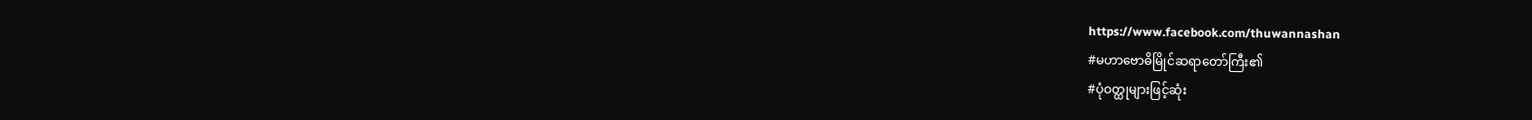https://www.facebook.com/thuwannashan
#မဟာဗောဓိမြိုင်ဆရာတော်ကြီး၏
#ပုံဝတ္ထုများဖြင့်ဆုံး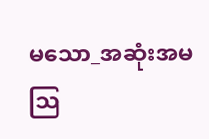မသော_အဆုံးအမသြ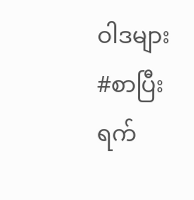ဝါဒများ
#စာပြီးရက်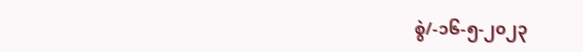စွဲ/-၁၆-၅-၂၀၂၃